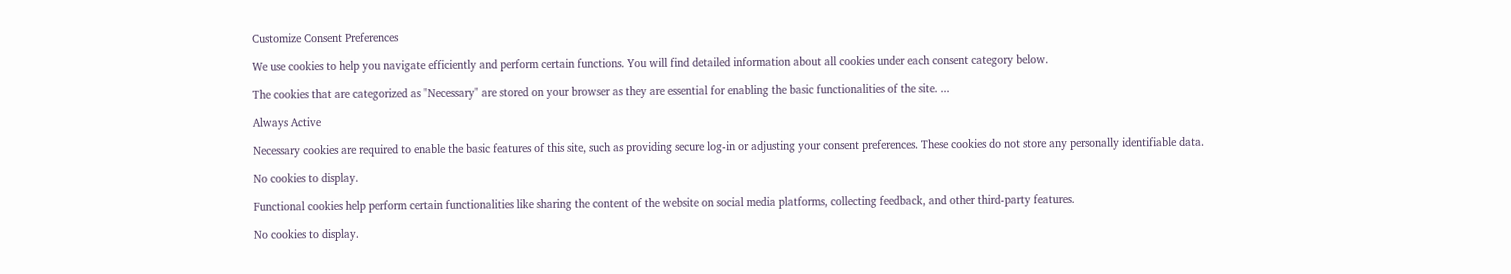Customize Consent Preferences

We use cookies to help you navigate efficiently and perform certain functions. You will find detailed information about all cookies under each consent category below.

The cookies that are categorized as "Necessary" are stored on your browser as they are essential for enabling the basic functionalities of the site. ...

Always Active

Necessary cookies are required to enable the basic features of this site, such as providing secure log-in or adjusting your consent preferences. These cookies do not store any personally identifiable data.

No cookies to display.

Functional cookies help perform certain functionalities like sharing the content of the website on social media platforms, collecting feedback, and other third-party features.

No cookies to display.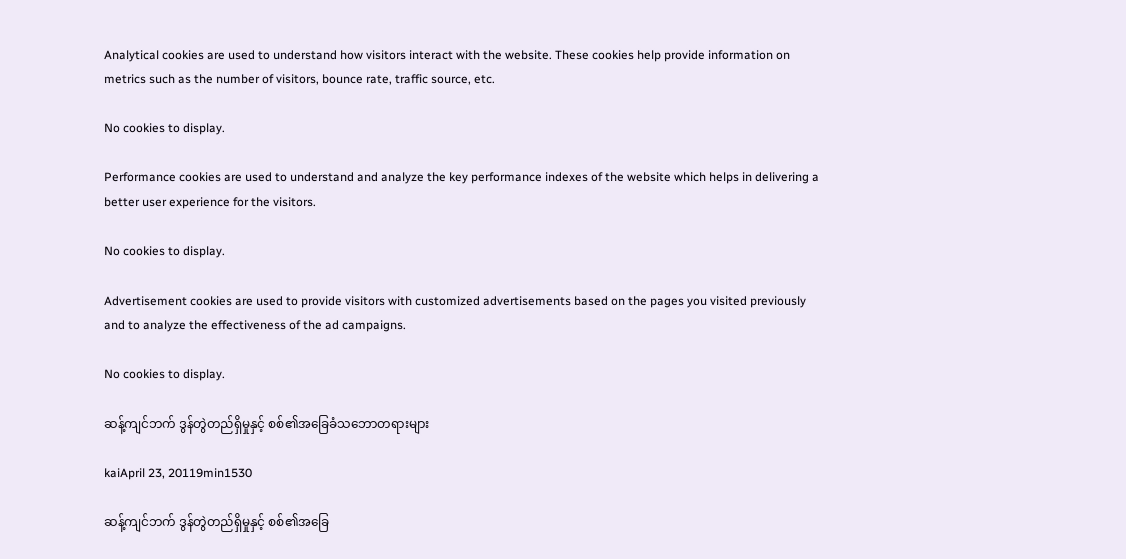Analytical cookies are used to understand how visitors interact with the website. These cookies help provide information on metrics such as the number of visitors, bounce rate, traffic source, etc.

No cookies to display.

Performance cookies are used to understand and analyze the key performance indexes of the website which helps in delivering a better user experience for the visitors.

No cookies to display.

Advertisement cookies are used to provide visitors with customized advertisements based on the pages you visited previously and to analyze the effectiveness of the ad campaigns.

No cookies to display.

ဆန့်ကျင်ဘက် ဒွန်တွဲတည်ရှိမှုနှင့် စစ်၏အခြေခံသဘောတရားများ

kaiApril 23, 20119min1530

ဆန့်ကျင်ဘက် ဒွန်တွဲတည်ရှိမှုနှင့် စစ်၏အခြေ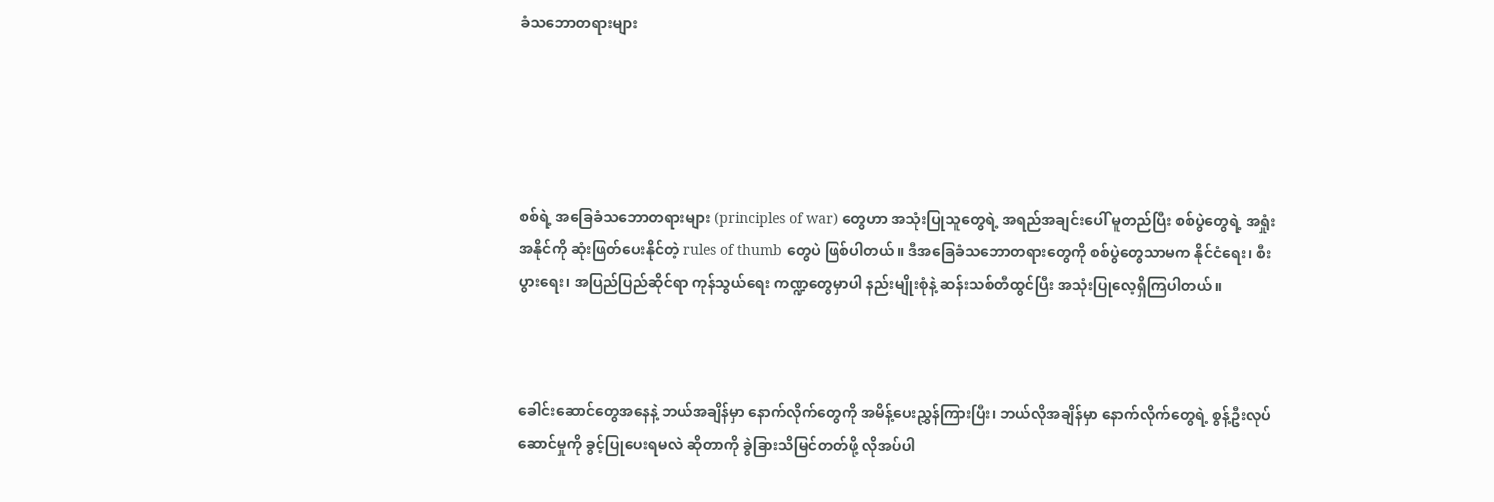ခံသဘောတရားများ





စစ်ရဲ့ အခြေခံသဘောတရားများ (principles of war) တွေဟာ အသုံးပြုသူတွေရဲ့ အရည်အချင်းပေါ် မူတည်ပြီး စစ်ပွဲတွေရဲ့ အရှုံးအနိုင်ကို ဆုံးဖြတ်ပေးနိုင်တဲ့ rules of thumb တွေပဲ ဖြစ်ပါတယ်။ ဒီအခြေခံသဘောတရားတွေကို စစ်ပွဲတွေသာမက နိုင်ငံရေး၊ စီးပွားရေး၊ အပြည်ပြည်ဆိုင်ရာ ကုန်သွယ်ရေး ကဏ္ဍတွေမှာပါ နည်းမျိုးစုံနဲ့ ဆန်းသစ်တီထွင်ပြီး အသုံးပြုလေ့ရှိကြပါတယ်။



ခေါင်းဆောင်တွေအနေနဲ့ ဘယ်အချိန်မှာ နောက်လိုက်တွေကို အမိန့်ပေးညွှန်ကြားပြီး၊ ဘယ်လိုအချိန်မှာ နောက်လိုက်တွေရဲ့ စွန့်ဦးလုပ်ဆောင်မှုကို ခွင့်ပြုပေးရမလဲ ဆိုတာကို ခွဲခြားသိမြင်တတ်ဖို့ လိုအပ်ပါ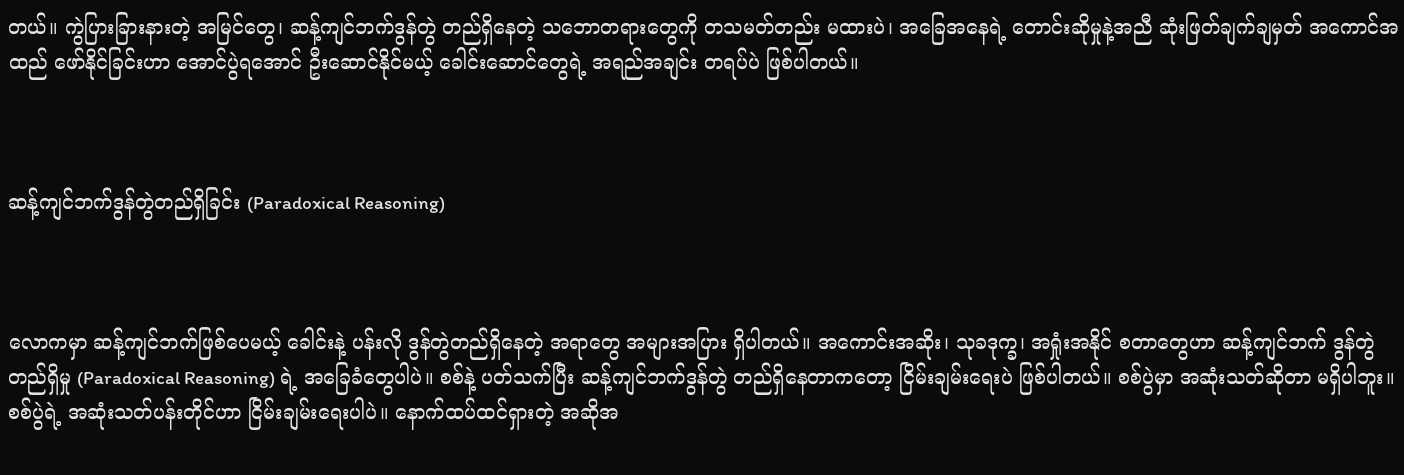တယ်။ ကွဲပြားခြားနားတဲ့ အမြင်တွေ၊ ဆန့်ကျင်ဘက်ဒွန်တွဲ တည်ရှိနေတဲ့ သဘောတရားတွေကို တသမတ်တည်း မထားပဲ၊ အခြေအနေရဲ့ တောင်းဆိုမှုနဲ့အညီ ဆုံးဖြတ်ချက်ချမှတ် အကောင်အထည် ဖော်နိုင်ခြင်းဟာ အောင်ပွဲရအောင် ဦးဆောင်နိုင်မယ့် ခေါင်းဆောင်တွေရဲ့ အရည်အချင်း တရပ်ပဲ ဖြစ်ပါတယ်။



ဆန့်ကျင်ဘက်ဒွန်တွဲတည်ရှိခြင်း (Paradoxical Reasoning)



လောကမှာ ဆန့်ကျင်ဘက်ဖြစ်ပေမယ့် ခေါင်းနဲ့ ပန်းလို ဒွန်တွဲတည်ရှိနေတဲ့ အရာတွေ အများအပြား ရှိပါတယ်။ အကောင်းအဆိုး၊ သုခဒုက္ခ၊ အရှုံးအနိုင် စတာတွေဟာ ဆန့်ကျင်ဘက် ဒွန်တွဲတည်ရှိမှု (Paradoxical Reasoning) ရဲ့ အခြေခံတွေပါပဲ။ စစ်နဲ့ ပတ်သက်ပြီး ဆန့်ကျင်ဘက်ဒွန်တွဲ တည်ရှိနေတာကတော့ ငြိမ်းချမ်းရေးပဲ ဖြစ်ပါတယ်။ စစ်ပွဲမှာ အဆုံးသတ်ဆိုတာ မရှိပါဘူး။ စစ်ပွဲရဲ့ အဆုံးသတ်ပန်းတိုင်ဟာ ငြိမ်းချမ်းရေးပါပဲ။ နောက်ထပ်ထင်ရှားတဲ့ အဆိုအ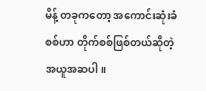မိန့် တခုကတော့ အကောင်းဆုံးခံစစ်ဟာ တိုက်စစ်ဖြစ်တယ်ဆိုတဲ့ အယူအဆပါ။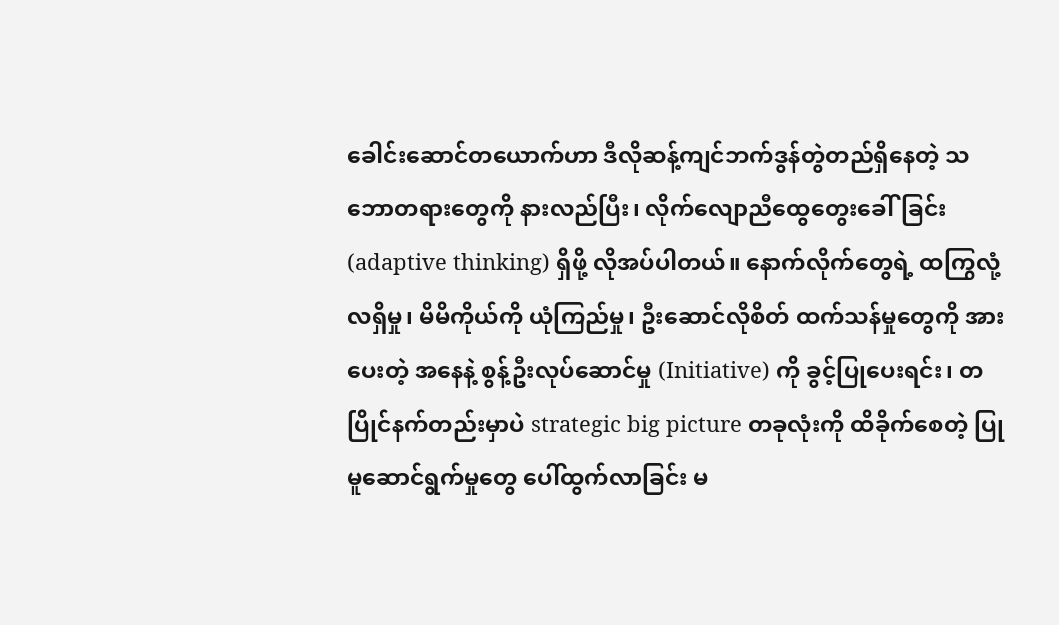ခေါင်းဆောင်တယောက်ဟာ ဒီလိုဆန့်ကျင်ဘက်ဒွန်တွဲတည်ရှိနေတဲ့ သဘောတရားတွေကို နားလည်ပြီး၊ လိုက်လျောညီထွေတွေးခေါ်ခြင်း (adaptive thinking) ရှိဖို့ လိုအပ်ပါတယ်။ နောက်လိုက်တွေရဲ့ ထကြွလုံ့လရှိမှု၊ မိမိကိုယ်ကို ယုံကြည်မှု၊ ဦးဆောင်လိုစိတ် ထက်သန်မှုတွေကို အားပေးတဲ့ အနေနဲ့ စွန့်ဦးလုပ်ဆောင်မှု (Initiative) ကို ခွင့်ပြုပေးရင်း၊ တပြိုင်နက်တည်းမှာပဲ strategic big picture တခုလုံးကို ထိခိုက်စေတဲ့ ပြုမူဆောင်ရွက်မှုတွေ ပေါ်ထွက်လာခြင်း မ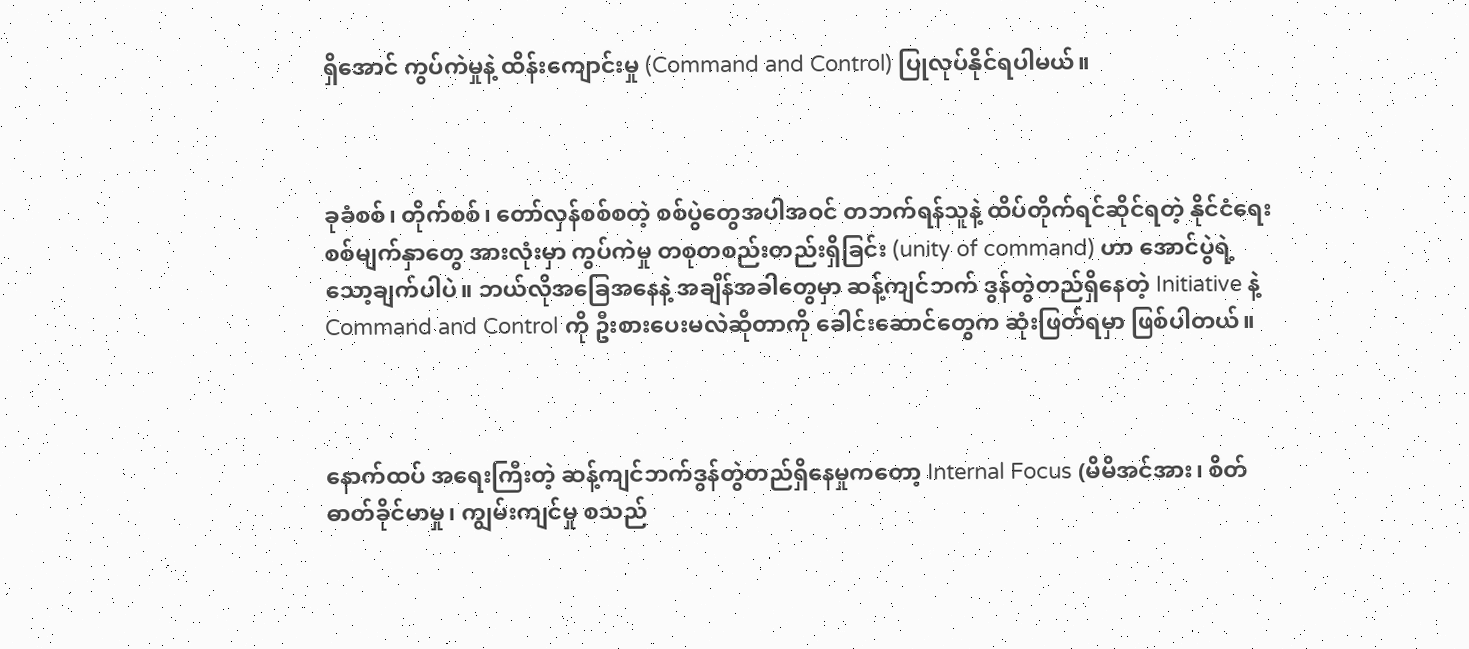ရှိအောင် ကွပ်ကဲမှုနဲ့ ထိန်းကျောင်းမှု (Command and Control) ပြုလုပ်နိုင်ရပါမယ်။



ခုခံစစ်၊ တိုက်စစ်၊ တော်လှန်စစ်စတဲ့ စစ်ပွဲတွေအပါအဝင် တဘက်ရန်သူနဲ့ ထိပ်တိုက်ရင်ဆိုင်ရတဲ့ နိုင်ငံရေးစစ်မျက်နှာတွေ အားလုံးမှာ ကွပ်ကဲမှု တစုတစည်းတည်းရှိခြင်း (unity of command) ဟာ အောင်ပွဲရဲ့ သော့ချက်ပါပဲ။ ဘယ်လိုအခြေအနေနဲ့ အချိန်အခါတွေမှာ ဆန့်ကျင်ဘက် ဒွန်တွဲတည်ရှိနေတဲ့ Initiative နဲ့ Command and Control ကို ဦးစားပေးမလဲဆိုတာကို ခေါင်းဆောင်တွေက ဆုံးဖြတ်ရမှာ ဖြစ်ပါတယ်။



နောက်ထပ် အရေးကြီးတဲ့ ဆန့်ကျင်ဘက်ဒွန်တွဲတည်ရှိနေမှုကတော့ Internal Focus (မိမိအင်အား၊ စိတ်ဓာတ်ခိုင်မာမှု၊ ကျွမ်းကျင်မှု စသည်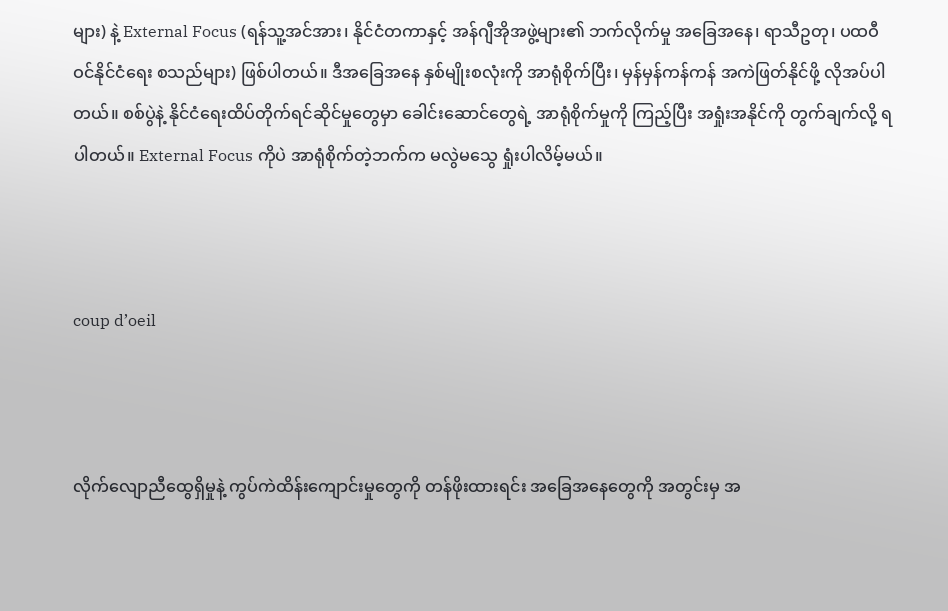များ) နဲ့ External Focus (ရန်သူ့အင်အား၊ နိုင်ငံတကာနှင့် အန်ဂျီအိုအဖွဲ့များ၏ ဘက်လိုက်မှု အခြေအနေ၊ ရာသီဥတု၊ ပထဝီဝင်နိုင်ငံရေး စသည်များ) ဖြစ်ပါတယ်။ ဒီအခြေအနေ နှစ်မျိုးစလုံးကို အာရုံစိုက်ပြီး၊ မှန်မှန်ကန်ကန် အကဲဖြတ်နိုင်ဖို့ လိုအပ်ပါတယ်။ စစ်ပွဲနဲ့ နိုင်ငံရေးထိပ်တိုက်ရင်ဆိုင်မှုတွေမှာ ခေါင်းဆောင်တွေရဲ့ အာရုံစိုက်မှုကို ကြည့်ပြီး အရှုံးအနိုင်ကို တွက်ချက်လို့ ရပါတယ်။ External Focus ကိုပဲ အာရုံစိုက်တဲ့ဘက်က မလွဲမသွေ ရှုံးပါလိမ့်မယ်။



coup d’oeil



လိုက်လျောညီထွေရှိမှုနဲ့ ကွပ်ကဲထိန်းကျောင်းမှုတွေကို တန်ဖိုးထားရင်း အခြေအနေတွေကို အတွင်းမှ အ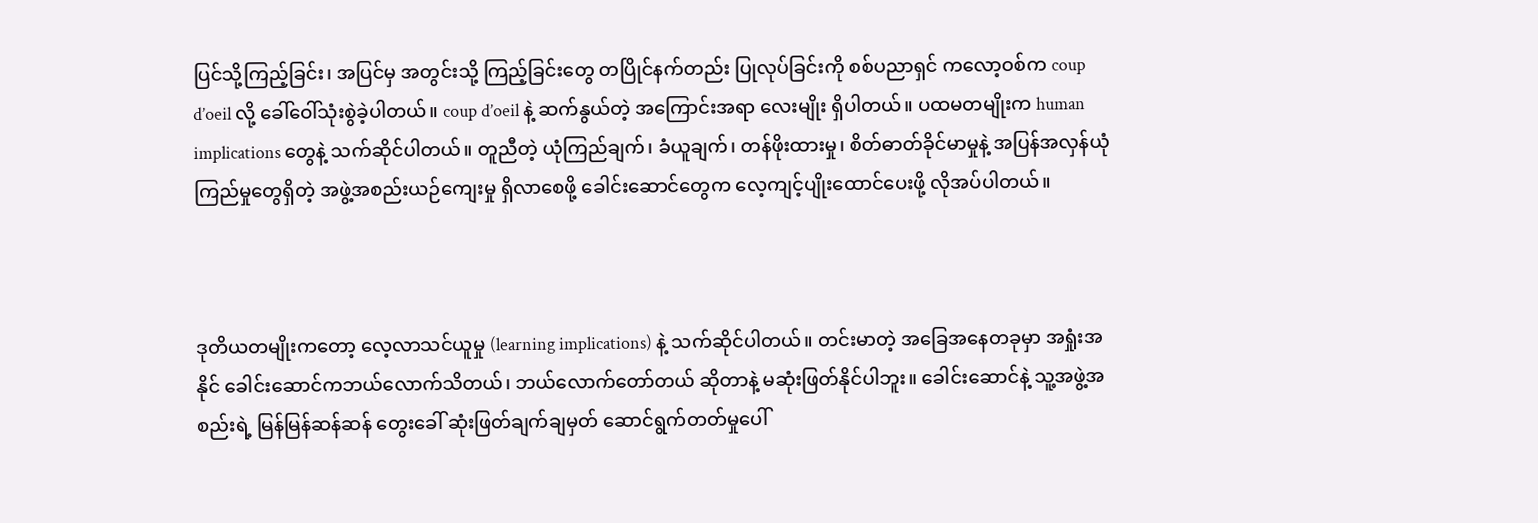ပြင်သို့ကြည့်ခြင်း၊ အပြင်မှ အတွင်းသို့ ကြည့်ခြင်းတွေ တပြိုင်နက်တည်း ပြုလုပ်ခြင်းကို စစ်ပညာရှင် ကလော့ဝစ်က coup d’oeil လို့ ခေါ်ဝေါ်သုံးစွဲခဲ့ပါတယ်။ coup d’oeil နဲ့ ဆက်နွယ်တဲ့ အကြောင်းအရာ လေးမျိုး ရှိပါတယ်။ ပထမတမျိုးက human implications တွေနဲ့ သက်ဆိုင်ပါတယ်။ တူညီတဲ့ ယုံကြည်ချက်၊ ခံယူချက်၊ တန်ဖိုးထားမှု၊ စိတ်ဓာတ်ခိုင်မာမှုနဲ့ အပြန်အလှန်ယုံကြည်မှုတွေရှိတဲ့ အဖွဲ့အစည်းယဉ်ကျေးမှု ရှိလာစေဖို့ ခေါင်းဆောင်တွေက လေ့ကျင့်ပျိုးထောင်ပေးဖို့ လိုအပ်ပါတယ်။



ဒုတိယတမျိုးကတော့ လေ့လာသင်ယူမှု (learning implications) နဲ့ သက်ဆိုင်ပါတယ်။ တင်းမာတဲ့ အခြေအနေတခုမှာ အရှုံးအနိုင် ခေါင်းဆောင်ကဘယ်လောက်သိတယ်၊ ဘယ်လောက်တော်တယ် ဆိုတာနဲ့ မဆုံးဖြတ်နိုင်ပါဘူး။ ခေါင်းဆောင်နဲ့ သူ့အဖွဲ့အစည်းရဲ့ မြန်မြန်ဆန်ဆန် တွေးခေါ် ဆုံးဖြတ်ချက်ချမှတ် ဆောင်ရွက်တတ်မှုပေါ်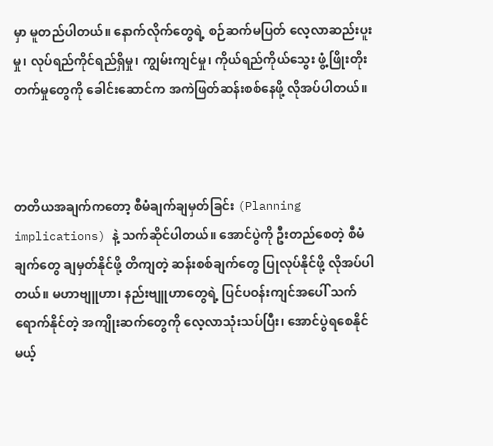မှာ မူတည်ပါတယ်။ နောက်လိုက်တွေရဲ့ စဉ်ဆက်မပြတ် လေ့လာဆည်းပူးမှု၊ လုပ်ရည်ကိုင်ရည်ရှိမှု၊ ကျွမ်းကျင်မှု၊ ကိုယ်ရည်ကိုယ်သွေး ဖွံ့ဖြိုးတိုးတက်မှုတွေကို ခေါင်းဆောင်က အကဲဖြတ်ဆန်းစစ်နေဖို့ လိုအပ်ပါတယ်။



တတိယအချက်ကတော့ စီမံချက်ချမှတ်ခြင်း (Planning implications) နဲ့ သက်ဆိုင်ပါတယ်။ အောင်ပွဲကို ဦးတည်စေတဲ့ စီမံချက်တွေ ချမှတ်နိုင်ဖို့ တိကျတဲ့ ဆန်းစစ်ချက်တွေ ပြုလုပ်နိုင်ဖို့ လိုအပ်ပါတယ်။ မဟာဗျူဟာ၊ နည်းဗျူဟာတွေရဲ့ ပြင်ပဝန်းကျင်အပေါ် သက်ရောက်နိုင်တဲ့ အကျိုးဆက်တွေကို လေ့လာသုံးသပ်ပြီး၊ အောင်ပွဲရစေနိုင်မယ့်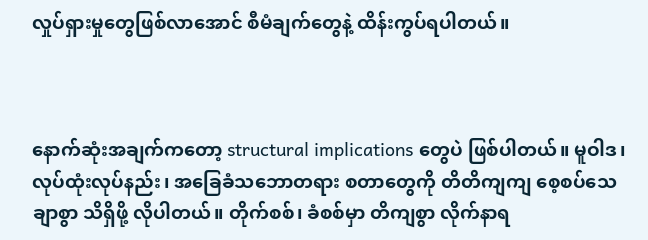လှုပ်ရှားမှုတွေဖြစ်လာအောင် စီမံချက်တွေနဲ့ ထိန်းကွပ်ရပါတယ်။



နောက်ဆုံးအချက်ကတော့ structural implications တွေပဲ ဖြစ်ပါတယ်။ မူဝါဒ၊ လုပ်ထုံးလုပ်နည်း၊ အခြေခံသဘောတရား စတာတွေကို တိတိကျကျ စေ့စပ်သေချာစွာ သိရှိဖို့ လိုပါတယ်။ တိုက်စစ်၊ ခံစစ်မှာ တိကျစွာ လိုက်နာရ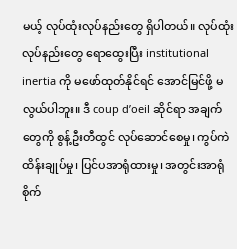မယ့် လုပ်ထုံးလုပ်နည်းတွေ ရှိပါတယ်။ လုပ်ထုံးလုပ်နည်းတွေ ရောထွေးပြီး institutional inertia ကို မဖော်ထုတ်နိုင်ရင် အောင်မြင်ဖို့ မလွယ်ပါဘူး။ ဒီ coup d’oeil ဆိုင်ရာ အချက်တွေကို စွန့်ဦးတီထွင် လုပ်ဆောင်စေမှု၊ ကွပ်ကဲထိန်းချုပ်မှု၊ ပြင်ပအာရုံထားမှု၊ အတွင်းအာရုံစိုက်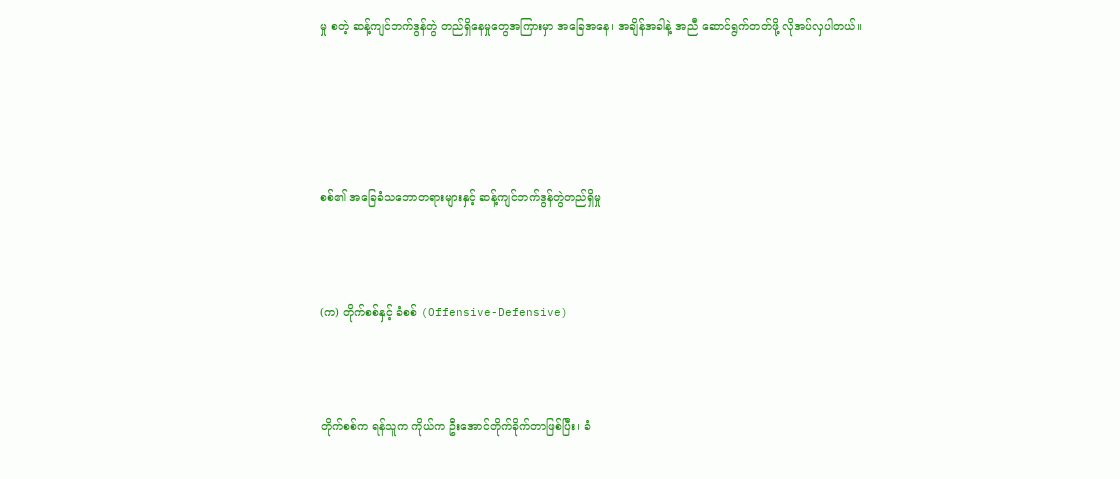မှု စတဲ့ ဆန့်ကျင်ဘက်ဒွန်တွဲ တည်ရှိနေမှုတွေအကြားမှာ အခြေအနေ၊ အချိန်အခါနဲ့ အညီ ဆောင်ရွက်တတ်ဖို့ လိုအပ်လှပါတယ်။





စစ်၏ အခြေခံသဘောတရားများနှင့် ဆန့်ကျင်ဘက်ဒွန်တွဲတည်ရှိမှု



(က) တိုက်စစ်နှင့် ခံစစ် (Offensive-Defensive)



တိုက်စစ်က ရန်သူက ကိုယ်က ဦးအောင်တိုက်ခိုက်တာဖြစ်ပြီး၊ ခံ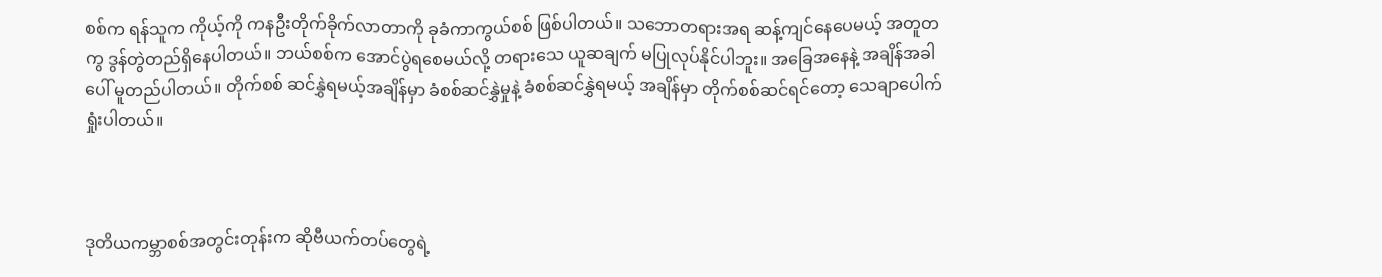စစ်က ရန်သူက ကိုယ့်ကို ကနဦးတိုက်ခိုက်လာတာကို ခုခံကာကွယ်စစ် ဖြစ်ပါတယ်။ သဘောတရားအရ ဆန့်ကျင်နေပေမယ့် အတူတကွ ဒွန်တွဲတည်ရှိနေပါတယ်။ ဘယ်စစ်က အောင်ပွဲရစေမယ်လို့ တရားသေ ယူဆချက် မပြုလုပ်နိုင်ပါဘူး။ အခြေအနေနဲ့ အချိန်အခါပေါ် မူတည်ပါတယ်။ တိုက်စစ် ဆင်နွှဲရမယ့်အချိန်မှာ ခံစစ်ဆင်နွှဲမှုနဲ့ ခံစစ်ဆင်နွှဲရမယ့် အချိန်မှာ တိုက်စစ်ဆင်ရင်တော့ သေချာပေါက်ရှုံးပါတယ်။



ဒုတိယကမ္ဘာစစ်အတွင်းတုန်းက ဆိုဗီယက်တပ်တွေရဲ့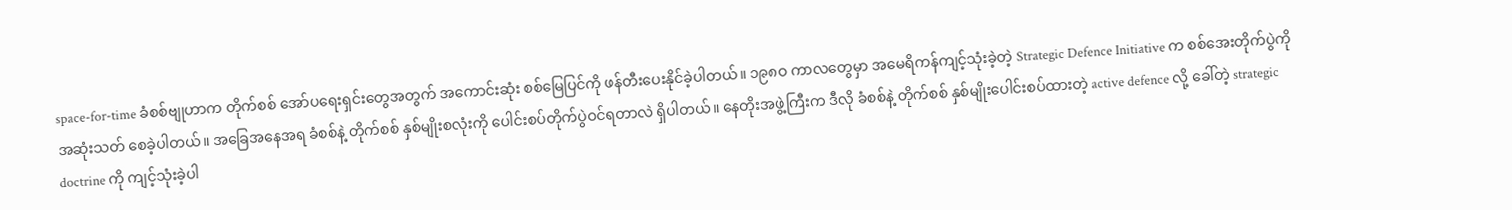space-for-time ခံစစ်ဗျုဟာက တိုက်စစ် အော်ပရေးရှင်းတွေအတွက် အကောင်းဆုံး စစ်မြေပြင်ကို ဖန်တီးပေးနိုင်ခဲ့ပါတယ်။ ၁၉၈ဝ ကာလတွေမှာ အမေရိကန်ကျင့်သုံးခဲ့တဲ့ Strategic Defence Initiative က စစ်အေးတိုက်ပွဲကို အဆုံးသတ် စေခဲ့ပါတယ်။ အခြေအနေအရ ခံစစ်နဲ့ တိုက်စစ် နှစ်မျိုးစလုံးကို ပေါင်းစပ်တိုက်ပွဲဝင်ရတာလဲ ရှိပါတယ်။ နေတိုးအဖွဲ့ကြီးက ဒီလို ခံစစ်နဲ့ တိုက်စစ် နှစ်မျိုးပေါင်းစပ်ထားတဲ့ active defence လို့ ခေါ်တဲ့ strategic doctrine ကို ကျင့်သုံးခဲ့ပါ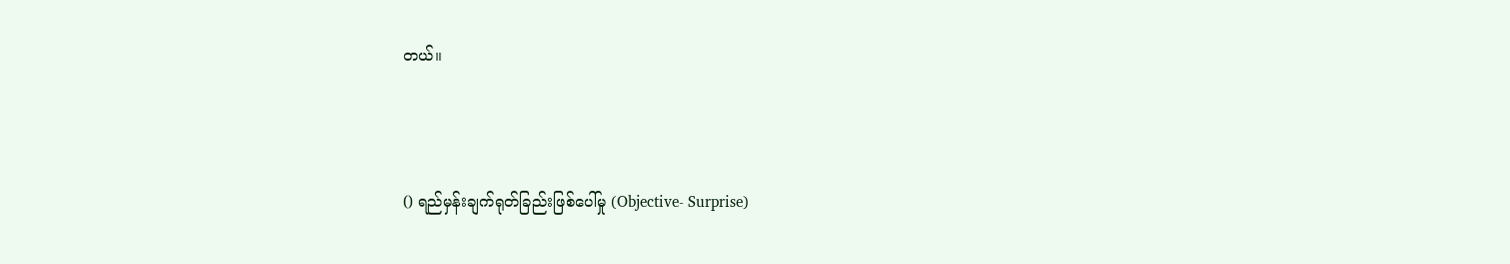တယ်။



() ရည်မှန်းချက်ရုတ်ခြည်းဖြစ်ပေါ်မှု (Objective- Surprise)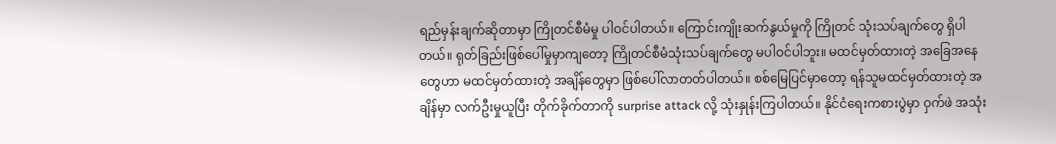ရည်မှန်းချက်ဆိုတာမှာ ကြိုတင်စီမံမှု ပါဝင်ပါတယ်။ ကြောင်းကျိုးဆက်နွယ်မှုကို ကြိုတင် သုံးသပ်ချက်တွေ ရှိပါတယ်။ ရုတ်ခြည်းဖြစ်ပေါ်မှုမှာကျတော့ ကြိုတင်စီမံသုံးသပ်ချက်တွေ မပါဝင်ပါဘူး။ မထင်မှတ်ထားတဲ့ အခြေအနေတွေဟာ မထင်မှတ်ထားတဲ့ အချိန်တွေမှာ ဖြစ်ပေါ်လာတတ်ပါတယ်။ စစ်မြေပြင်မှာတော့ ရန်သူမထင်မှတ်ထားတဲ့ အချိန်မှာ လက်ဦးမှုယူပြီး တိုက်ခိုက်တာကို surprise attack လို့ သုံးနှုန်းကြပါတယ်။ နိုင်ငံရေးကစားပွဲမှာ ဝှက်ဖဲ အသုံး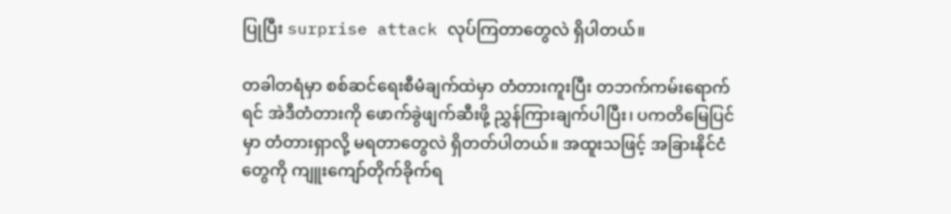ပြုပြီး surprise attack လုပ်ကြတာတွေလဲ ရှိပါတယ်။

တခါတရံမှာ စစ်ဆင်ရေးစီမံချက်ထဲမှာ တံတားကူးပြီး တဘက်ကမ်းရောက်ရင် အဲဒီတံတားကို ဖောက်ခွဲဖျက်ဆီးဖို့ ညွှန်ကြားချက်ပါပြီး၊ ပကတိမြေပြင်မှာ တံတားရှာလို့ မရတာတွေလဲ ရှိတတ်ပါတယ်။ အထူးသဖြင့် အခြားနိုင်ငံတွေကို ကျူးကျော်တိုက်ခိုက်ရ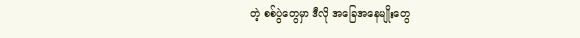တဲ့ စစ်ပွဲတွေမှာ ဒီလို အခြေအနေမျိုးတွေ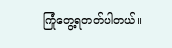ကြုံတွေ့ရတတ်ပါတယ်။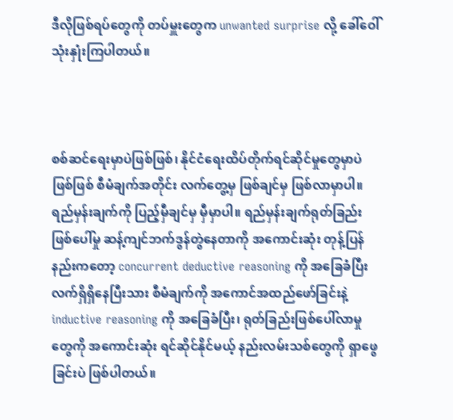ဒီလိုဖြစ်ရပ်တွေကို တပ်မှူးတွေက unwanted surprise လို့ ခေါ်ဝေါ်သုံးနှုံးကြပါတယ်။



စစ်ဆင်ရေးမှာပဲဖြစ်ဖြစ်၊ နိုင်ငံရေးထိပ်တိုက်ရင်ဆိုင်မှုတွေမှာပဲ ဖြစ်ဖြစ် စီမံချက်အတိုင်း လက်တွေ့မှ ဖြစ်ချင်မှ ဖြစ်လာမှာပါ။ ရည်မှန်းချက်ကို ပြည့်မှီချင်မှ မှီမှာပါ။ ရည်မှန်းချက်ရုတ်ခြည်းဖြစ်ပေါ်မှု ဆန့်ကျင်ဘက်ဒွန်တွဲနေတာကို အကောင်းဆုံး တုန့်ပြန်နည်းကတော့ concurrent deductive reasoning ကို အခြေခံပြီး လက်ရှိရှိနေပြီးသား စီမံချက်ကို အကောင်အထည်ဖော်ခြင်းနဲ့ inductive reasoning ကို အခြေခံပြီး၊ ရုတ်ခြည်းဖြစ်ပေါ်လာမှုတွေကို အကောင်းဆုံး ရင်ဆိုင်နိုင်မယ့် နည်းလမ်းသစ်တွေကို ရှာဖွေခြင်းပဲ ဖြစ်ပါတယ်။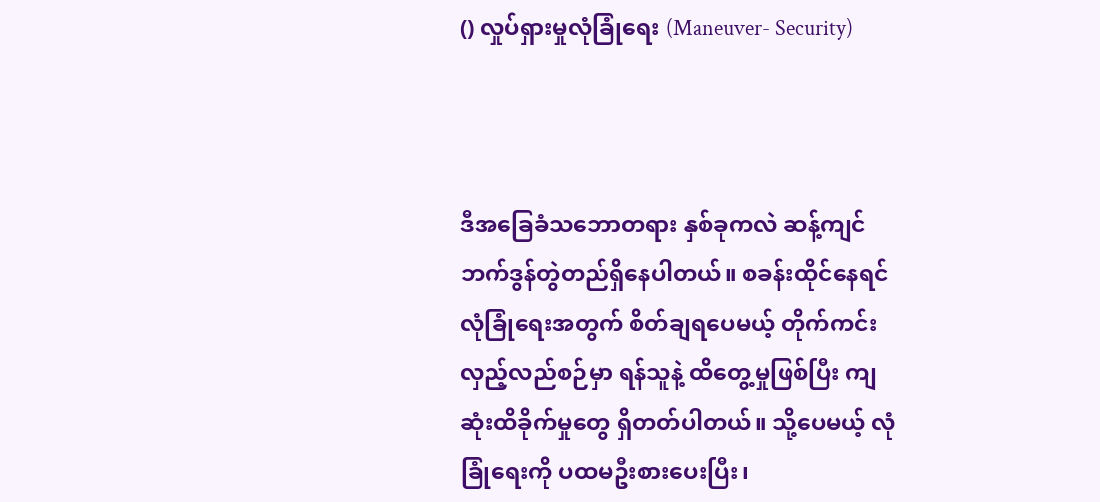() လှုပ်ရှားမှုလုံခြုံရေး (Maneuver- Security)



ဒီအခြေခံသဘောတရား နှစ်ခုကလဲ ဆန့်ကျင်ဘက်ဒွန်တွဲတည်ရှိနေပါတယ်။ စခန်းထိုင်နေရင် လုံခြုံရေးအတွက် စိတ်ချရပေမယ့် တိုက်ကင်းလှည့်လည်စဉ်မှာ ရန်သူနဲ့ ထိတွေ့မှုဖြစ်ပြီး ကျဆုံးထိခိုက်မှုတွေ ရှိတတ်ပါတယ်။ သို့ပေမယ့် လုံခြုံရေးကို ပထမဦးစားပေးပြီး၊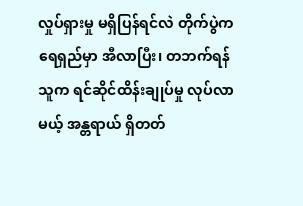လှုပ်ရှားမှု မရှိပြန်ရင်လဲ တိုက်ပွဲက ရေရှည်မှာ အီလာပြီး၊ တဘက်ရန်သူက ရင်ဆိုင်ထိန်းချုပ်မှု လုပ်လာမယ့် အန္တရာယ် ရှိတတ်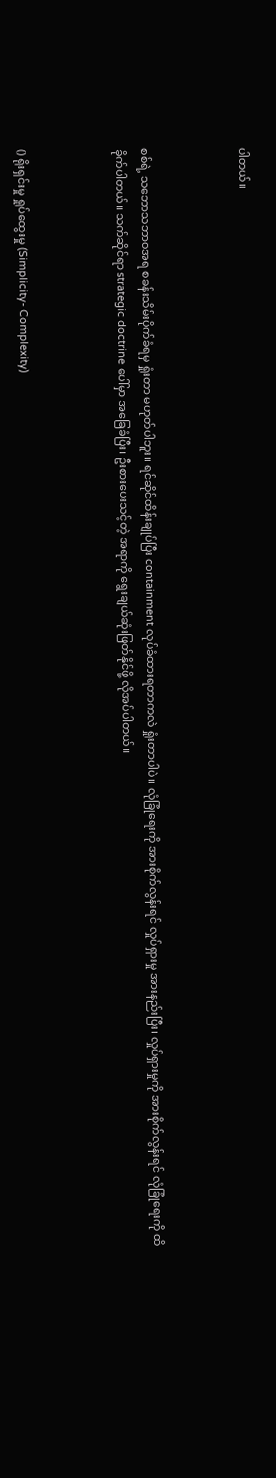ပါတယ်။



စစ်ရဲ့ သဘောသဘာဝအရ စခန်းသိမ်းပိုက်ခံရမှ ရှုံးတာ မဟုတ်ပါဘူး။ ရင်ဆိုင်ထိန်းချုပ်ပြီး containment လုပ်ခံထားရတာကလဲ ရှုံးတာပါပဲ။ လုံခြုံရေးကို အားစိုက်လွန်းရင် လှုပ်ရှားမှု အားနည်းပြီး၊ လှုပ်ရှားမှုကို အားစိုက်လွန်းရင် လုံခြုံရေးကို ထိခိုက်ပါတယ်။ သက်ဆိုင်ရာ strategic doctrine ပေါ်မှာ အခြေခံပြီး၊ ဦးစားပေးသင့်တဲ့ အရာကို ရွေးချယ်ဆုံးဖြတ်နိုင်ဖို့ လိုအပ်ပါတယ်။



() ရိုးရှင်းမှု ရှုပ်ထွေးမှု (Simplicity- Complexity)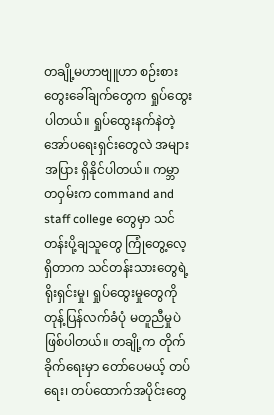တချို့မဟာဗျူဟာ စဉ်းစားတွေးခေါ်ချက်တွေက ရှုပ်ထွေးပါတယ်။ ရှုပ်ထွေးနက်နဲတဲ့ အော်ပရေးရှင်းတွေလဲ အများအပြား ရှိနိုင်ပါတယ်။ ကမ္ဘာတဝှမ်းက command and staff college တွေမှာ သင်တန်းပို့ချသူတွေ ကြုံတွေ့လေ့ရှိတာက သင်တန်းသားတွေရဲ့ ရိုးရှင်းမှု၊ ရှုပ်ထွေးမှုတွေကို တုန့်ပြန်လက်ခံပုံ မတူညီမှုပဲ ဖြစ်ပါတယ်။ တချို့က တိုက်ခိုက်ရေးမှာ တော်ပေမယ့် တပ်ရေး၊ တပ်ထောက်အပိုင်းတွေ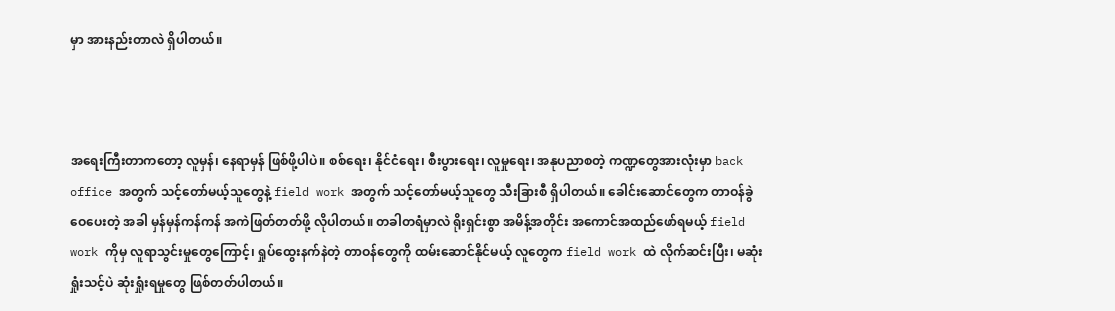မှာ အားနည်းတာလဲ ရှိပါတယ်။



အရေးကြီးတာကတော့ လူမှန်၊ နေရာမှန် ဖြစ်ဖို့ပါပဲ။ စစ်ရေး၊ နိုင်ငံရေး၊ စီးပွားရေး၊ လူမှုရေး၊ အနုပညာစတဲ့ ကဏ္ဍတွေအားလုံးမှာ back office အတွက် သင့်တော်မယ့်သူတွေနဲ့ field work အတွက် သင့်တော်မယ့်သူတွေ သီးခြားစီ ရှိပါတယ်။ ခေါင်းဆောင်တွေက တာဝန်ခွဲဝေပေးတဲ့ အခါ မှန်မှန်ကန်ကန် အကဲဖြတ်တတ်ဖို့ လိုပါတယ်။ တခါတရံမှာလဲ ရိုးရှင်းစွာ အမိန့်အတိုင်း အကောင်အထည်ဖော်ရမယ့် field work ကိုမှ လူရာသွင်းမှုတွေကြောင့်၊ ရှုပ်ထွေးနက်နဲတဲ့ တာဝန်တွေကို ထမ်းဆောင်နိုင်မယ့် လူတွေက field work ထဲ လိုက်ဆင်းပြီး၊ မဆုံးရှုံးသင့်ပဲ ဆုံးရှုံးရမှုတွေ ဖြစ်တတ်ပါတယ်။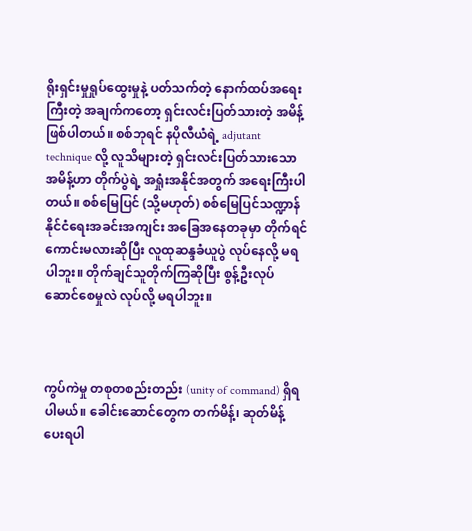ရိုးရှင်းမှုရှုပ်ထွေးမှုနဲ့ ပတ်သက်တဲ့ နောက်ထပ်အရေးကြီးတဲ့ အချက်ကတော့ ရှင်းလင်းပြတ်သားတဲ့ အမိန့်ဖြစ်ပါတယ်။ စစ်ဘုရင် နပိုလီယံရဲ့ adjutant technique လို့ လူသိများတဲ့ ရှင်းလင်းပြတ်သားသော အမိန့်ဟာ တိုက်ပွဲရဲ့ အရှုံးအနိုင်အတွက် အရေးကြီးပါတယ်။ စစ်မြေပြင် (သို့မဟုတ်) စစ်မြေပြင်သဏ္ဍာန် နိုင်ငံရေးအခင်းအကျင်း အခြေအနေတခုမှာ တိုက်ရင် ကောင်းမလားဆိုပြီး လူထုဆန္ဒခံယူပွဲ လုပ်နေလို့ မရပါဘူး။ တိုက်ချင်သူတိုက်ကြဆိုပြီး စွန့်ဦးလုပ်ဆောင်စေမှုလဲ လုပ်လို့ မရပါဘူး။



ကွပ်ကဲမှု တစုတစည်းတည်း (unity of command) ရှိရပါမယ်။ ခေါင်းဆောင်တွေက တက်မိန့်၊ ဆုတ်မိန့် ပေးရပါ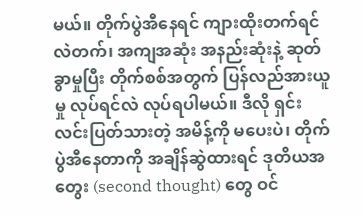မယ်။ တိုက်ပွဲအီနေရင် ကျားထိုးတက်ရင်လဲတက်၊ အကျအဆုံး အနည်းဆုံးနဲ့ ဆုတ်ခွာမှုပြီး တိုက်စစ်အတွက် ပြန်လည်အားယူမှု လုပ်ရင်လဲ လုပ်ရပါမယ်။ ဒီလို ရှင်းလင်းပြတ်သားတဲ့ အမိန့်ကို မပေးပဲ၊ တိုက်ပွဲအီနေတာကို အချိန်ဆွဲထားရင် ဒုတိယအတွေး (second thought) တွေ ဝင်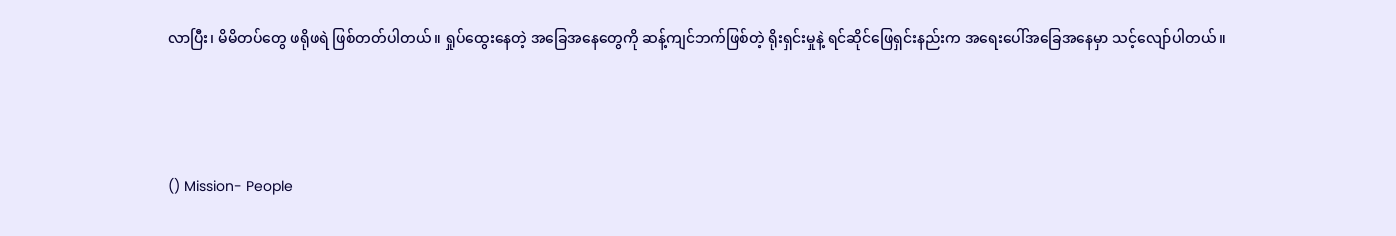လာပြီး၊ မိမိတပ်တွေ ဖရိုဖရဲ ဖြစ်တတ်ပါတယ်။ ရှုပ်ထွေးနေတဲ့ အခြေအနေတွေကို ဆန့်ကျင်ဘက်ဖြစ်တဲ့ ရိုးရှင်းမှုနဲ့ ရင်ဆိုင်ဖြေရှင်းနည်းက အရေးပေါ်အခြေအနေမှာ သင့်လျော်ပါတယ်။



() Mission- People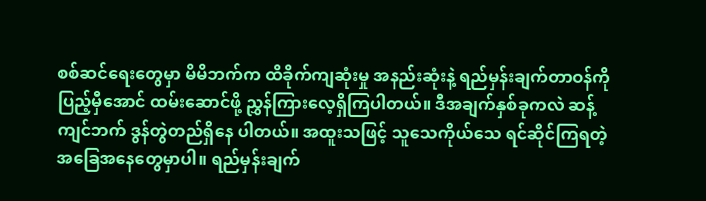စစ်ဆင်ရေးတွေမှာ မိမိဘက်က ထိခိုက်ကျဆုံးမှု အနည်းဆုံးနဲ့ ရည်မှန်းချက်တာဝန်ကို ပြည့်မှီအောင် ထမ်းဆောင်ဖို့ ညွှန်ကြားလေ့ရှိကြပါတယ်။ ဒီအချက်နှစ်ခုကလဲ ဆန့်ကျင်ဘက် ဒွန်တွဲတည်ရှိနေ ပါတယ်။ အထူးသဖြင့် သူသေကိုယ်သေ ရင်ဆိုင်ကြရတဲ့ အခြေအနေတွေမှာပါ။ ရည်မှန်းချက်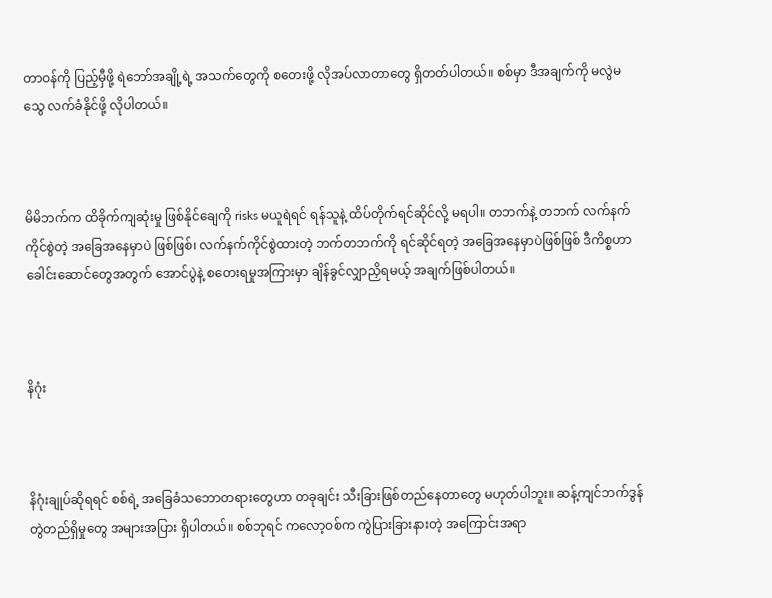တာဝန်ကို ပြည့်မှီဖို့ ရဲဘော်အချို့ရဲ့ အသက်တွေကို စတေးဖို့ လိုအပ်လာတာတွေ ရှိတတ်ပါတယ်။ စစ်မှာ ဒီအချက်ကို မလွဲမသွေ လက်ခံနိုင်ဖို့ လိုပါတယ်။



မိမိဘက်က ထိခိုက်ကျဆုံးမှု ဖြစ်နိုင်ချေကို risks မယူရဲရင် ရန်သူနဲ့ ထိပ်တိုက်ရင်ဆိုင်လို့ မရပါ။ တဘက်နဲ့ တဘက် လက်နက်ကိုင်စွဲတဲ့ အခြေအနေမှာပဲ ဖြစ်ဖြစ်၊ လက်နက်ကိုင်စွဲထားတဲ့ ဘက်တဘက်ကို ရင်ဆိုင်ရတဲ့ အခြေအနေမှာပဲဖြစ်ဖြစ် ဒီကိစ္စဟာ ခေါင်းဆောင်တွေအတွက် အောင်ပွဲနဲ့ စတေးရမှုအကြားမှာ ချိန်ခွင်လျှာညှိရမယ့် အချက်ဖြစ်ပါတယ်။



နိဂုံး



နိဂုံးချုပ်ဆိုရရင် စစ်ရဲ့ အခြေခံသဘောတရားတွေဟာ တခုချင်း သီးခြားဖြစ်တည်နေတာတွေ မဟုတ်ပါဘူး။ ဆန့်ကျင်ဘက်ဒွန်တွဲတည်ရှိမှုတွေ အများအပြား ရှိပါတယ်။ စစ်ဘုရင် ကလော့ဝစ်က ကွဲပြားခြားနားတဲ့ အကြောင်းအရာ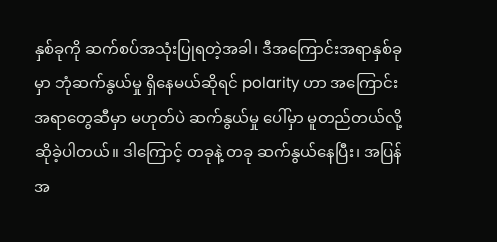နှစ်ခုကို ဆက်စပ်အသုံးပြုရတဲ့အခါ၊ ဒီအကြောင်းအရာနှစ်ခုမှာ ဘုံဆက်နွယ်မှု ရှိနေမယ်ဆိုရင် polarity ဟာ အကြောင်းအရာတွေဆီမှာ မဟုတ်ပဲ ဆက်နွယ်မှု ပေါ်မှာ မူတည်တယ်လို့ ဆိုခဲ့ပါတယ်။ ဒါကြောင့် တခုနဲ့ တခု ဆက်နွယ်နေပြီး၊ အပြန်အ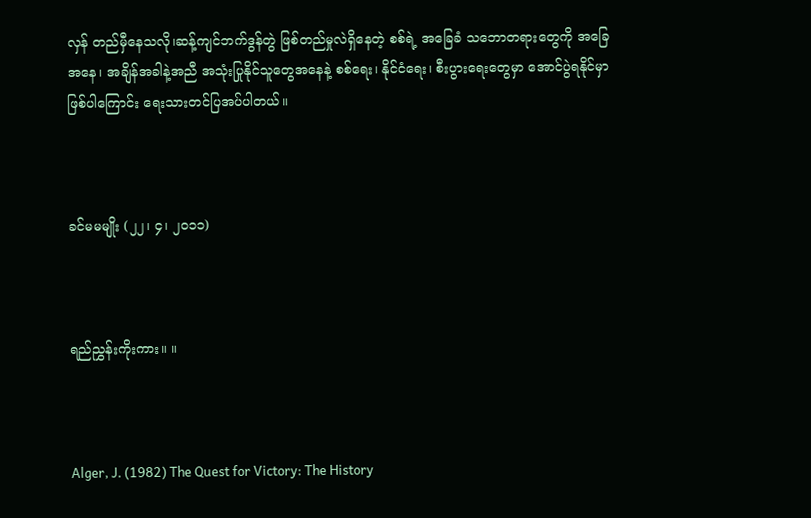လှန် တည်မှီနေသလို၊ဆန့်ကျင်ဘက်ဒွန်တွဲ ဖြစ်တည်မှုလဲရှိနေတဲ့ စစ်ရဲ့ အခြေခံ သဘောတရားတွေကို အခြေအနေ၊ အချိန်အခါနဲ့အညီ အသုံးပြုနိုင်သူတွေအနေနဲ့ စစ်ရေး၊ နိုင်ငံရေး၊ စီးပွားရေးတွေမှာ အောင်ပွဲရနိုင်မှာ ဖြစ်ပါကြောင်း ရေးသားတင်ပြအပ်ပါတယ်။



ခင်မမမျိုး (၂၂၊ ၄၊ ၂၀၁၁)



ရည်ညွှန်းကိုးကား။ ။



Alger, J. (1982) The Quest for Victory: The History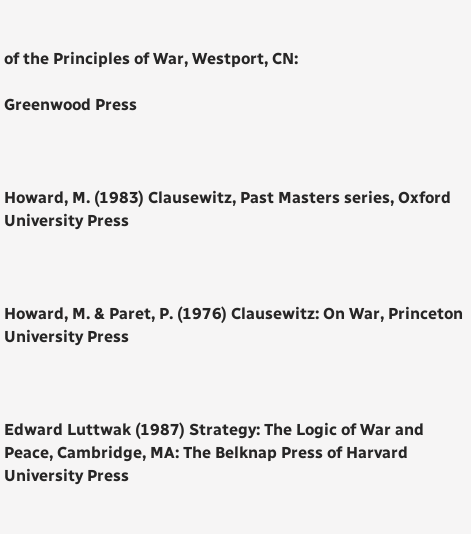of the Principles of War, Westport, CN:

Greenwood Press



Howard, M. (1983) Clausewitz, Past Masters series, Oxford University Press



Howard, M. & Paret, P. (1976) Clausewitz: On War, Princeton University Press



Edward Luttwak (1987) Strategy: The Logic of War and Peace, Cambridge, MA: The Belknap Press of Harvard University Press